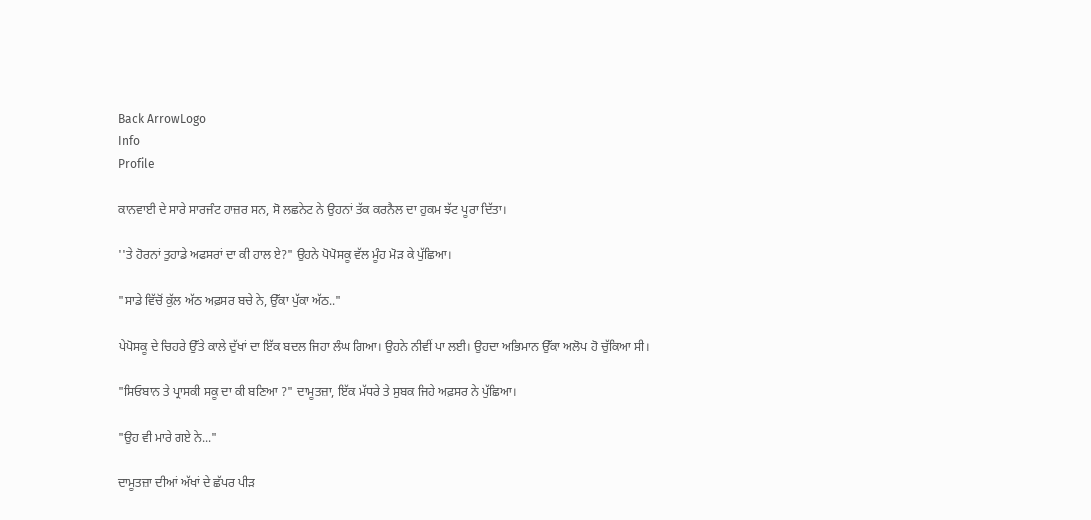Back ArrowLogo
Info
Profile

ਕਾਨਵਾਈ ਦੇ ਸਾਰੇ ਸਾਰਜੰਟ ਹਾਜ਼ਰ ਸਨ, ਸੋ ਲਛਨੇਟ ਨੇ ਉਹਨਾਂ ਤੱਕ ਕਰਨੈਲ ਦਾ ਹੁਕਮ ਝੱਟ ਪੂਰਾ ਦਿੱਤਾ।

''ਤੇ ਹੋਰਨਾਂ ਤੁਹਾਡੇ ਅਫਸਰਾਂ ਦਾ ਕੀ ਹਾਲ ਏ?" ਉਹਨੇ ਪੋਪੋਸਕੂ ਵੱਲ ਮੂੰਹ ਮੋੜ ਕੇ ਪੁੱਛਿਆ।

"ਸਾਡੇ ਵਿੱਚੋਂ ਕੁੱਲ ਅੱਠ ਅਫ਼ਸਰ ਬਚੇ ਨੇ, ਉੱਕਾ ਪੁੱਕਾ ਅੱਠ.."

ਪੇਪੋਸਕੂ ਦੇ ਚਿਹਰੇ ਉੱਤੇ ਕਾਲੇ ਦੁੱਖਾਂ ਦਾ ਇੱਕ ਬਦਲ ਜਿਹਾ ਲੰਘ ਗਿਆ। ਉਹਨੇ ਨੀਵੀਂ ਪਾ ਲਈ। ਉਹਦਾ ਅਭਿਮਾਨ ਉੱਕਾ ਅਲੋਪ ਹੋ ਚੁੱਕਿਆ ਸੀ।

"ਸਿਓਬਾਨ ਤੇ ਪ੍ਰਾਸਕੀ ਸਕੂ ਦਾ ਕੀ ਬਣਿਆ ?" ਦਾਮੂਤਜ਼ਾ, ਇੱਕ ਮੱਧਰੇ ਤੇ ਸੁਬਕ ਜਿਹੇ ਅਫ਼ਸਰ ਨੇ ਪੁੱਛਿਆ।

"ਉਹ ਵੀ ਮਾਰੇ ਗਏ ਨੇ..."

ਦਾਮੂਤਜ਼ਾ ਦੀਆਂ ਅੱਖਾਂ ਦੇ ਛੱਪਰ ਪੀੜ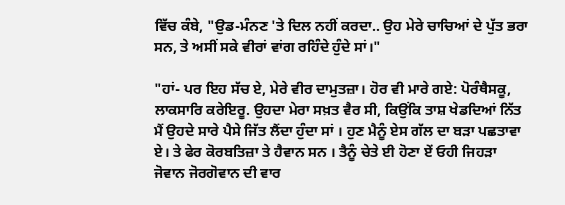ਵਿੱਚ ਕੰਬੇ, "ਉਡ-ਮੰਨਣ 'ਤੇ ਦਿਲ ਨਹੀਂ ਕਰਦਾ.. ਉਹ ਮੇਰੇ ਚਾਚਿਆਂ ਦੇ ਪੁੱਤ ਭਰਾ ਸਨ, ਤੇ ਅਸੀਂ ਸਕੇ ਵੀਰਾਂ ਵਾਂਗ ਰਹਿੰਦੇ ਹੁੰਦੇ ਸਾਂ।"

"ਹਾਂ- ਪਰ ਇਹ ਸੱਚ ਏ, ਮੇਰੇ ਵੀਰ ਦਾਮੁਤਜ਼ਾ। ਹੋਰ ਵੀ ਮਾਰੇ ਗਏ: ਪੋਰੰਥੈਸਕੂ, ਲਾਕਸਾਰਿ ਕਰੇਇਰੂ. ਉਹਦਾ ਮੇਰਾ ਸਖ਼ਤ ਵੈਰ ਸੀ, ਕਿਉਂਕਿ ਤਾਸ਼ ਖੇਡਦਿਆਂ ਨਿੱਤ ਮੈਂ ਉਹਦੇ ਸਾਰੇ ਪੈਸੇ ਜਿੱਤ ਲੈਂਦਾ ਹੁੰਦਾ ਸਾਂ । ਹੁਣ ਮੈਨੂੰ ਏਸ ਗੱਲ ਦਾ ਬੜਾ ਪਛਤਾਵਾ ਏ। ਤੇ ਫੇਰ ਕੋਰਬਤਿਜ਼ਾ ਤੇ ਹੈਵਾਨ ਸਨ । ਤੈਨੂੰ ਚੇਤੇ ਈ ਹੋਣਾ ਏਂ ਓਹੀ ਜਿਹੜਾ ਜੋਵਾਨ ਜੋਰਗੋਵਾਨ ਦੀ ਵਾਰ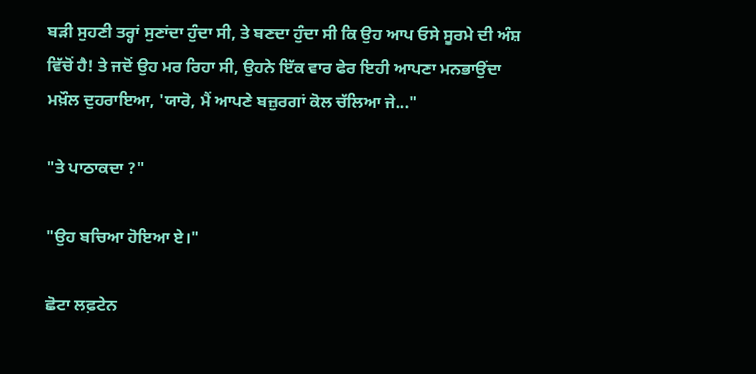ਬੜੀ ਸੁਹਣੀ ਤਰ੍ਹਾਂ ਸੁਣਾਂਦਾ ਹੁੰਦਾ ਸੀ, ਤੇ ਬਣਦਾ ਹੁੰਦਾ ਸੀ ਕਿ ਉਹ ਆਪ ਓਸੇ ਸੂਰਮੇ ਦੀ ਅੰਸ਼ ਵਿੱਚੋਂ ਹੈ! ਤੇ ਜਦੋਂ ਉਹ ਮਰ ਰਿਹਾ ਸੀ, ਉਹਨੇ ਇੱਕ ਵਾਰ ਫੇਰ ਇਹੀ ਆਪਣਾ ਮਨਭਾਉਂਦਾ ਮਖ਼ੌਲ ਦੁਹਰਾਇਆ, 'ਯਾਰੋ, ਮੈਂ ਆਪਣੇ ਬਜ਼ੁਰਗਾਂ ਕੋਲ ਚੱਲਿਆ ਜੇ..."

"ਤੇ ਪਾਠਾਕਦਾ ?"

"ਉਹ ਬਚਿਆ ਹੋਇਆ ਏ।"

ਛੋਟਾ ਲਫ਼ਟੇਨ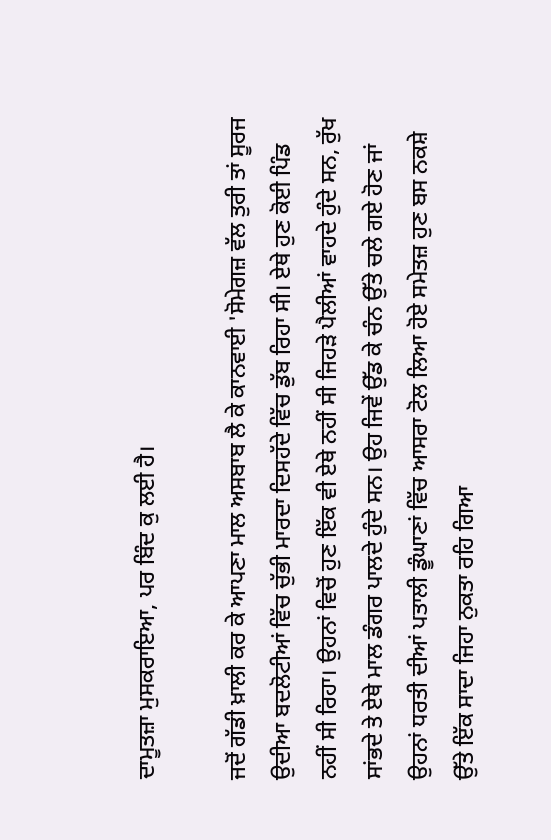ਦਾਮੂਤਜ਼ਾ ਮੁਸਕਰਾਇਆ, ਪਰ ਬਿੰਦ ਕੁ ਲਈ ਹੈ।

ਜਦੋਂ ਗੱਡੀ ਖ਼ਾਲੀ ਕਰ ਕੇ ਆਪਣਾ ਮਾਲ ਅਸਬਾਬ ਲੈ ਕੇ ਕਾਨਵਾਈ 'ਸੋਮੇਗਜ਼ ਵੱਲ ਤੁਰੀ ਤਾਂ ਸੂਰਜ ਉਦੀਆ ਬਦਲੋਟੀਆਂ ਵਿੱਚ ਚੁੱਭੀ ਮਾਰਦਾ ਦਿਸਹੱਦੇ ਵਿੱਚ ਡੁੱਬ ਰਿਹਾ ਸੀ। ਏਥੇ ਹੁਣ ਕੋਈ ਪਿੰਡ ਨਹੀਂ ਸੀ ਰਿਹਾ। ਉਹਨਾਂ ਵਿਚੋਂ ਹੁਣ ਇੱਕ ਵੀ ਏਥੇ ਨਹੀਂ ਸੀ ਜਿਹੜੇ ਪੈਲੀਆਂ ਵਾਹਦੇ ਹੁੰਦੇ ਸਨ, ਰੁੱਖ ਸਾਂਭਦੇ ਤੇ ਏਥੇ ਮਾਲ ਡੰਗਰ ਪਾਲਦੇ ਹੁੰਦੇ ਸਨ। ਉਹ ਜਿਵੇਂ ਉੱਡ ਕੇ ਚੰਨ ਉੱਤੇ ਚਲੇ ਗਏ ਹੋਣ ਜਾਂ ਉਹਨਾਂ ਧਰਤੀ ਦੀਆਂ ਪਤਾਲੀ ਡੂੰਘਾਣਾਂ ਵਿੱਚ ਆਸਰਾ ਟੋਲ ਲਿਆ ਹੋਏ ਸਮੇਤਜ਼ ਹੁਣ ਬਸ ਨਕਸ਼ੇ ਉੱਤੇ ਇੱਕ ਸਾਦਾ ਜਿਹਾ ਨੁਕਤਾ ਰਹਿ ਗਿਆ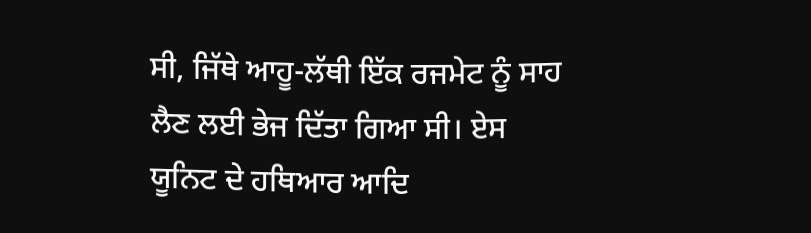ਸੀ, ਜਿੱਥੇ ਆਹੂ-ਲੱਥੀ ਇੱਕ ਰਜਮੇਟ ਨੂੰ ਸਾਹ ਲੈਣ ਲਈ ਭੇਜ ਦਿੱਤਾ ਗਿਆ ਸੀ। ਏਸ ਯੂਨਿਟ ਦੇ ਹਥਿਆਰ ਆਦਿ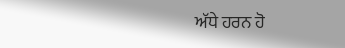ਅੱਧੇ ਹਰਨ ਹੋ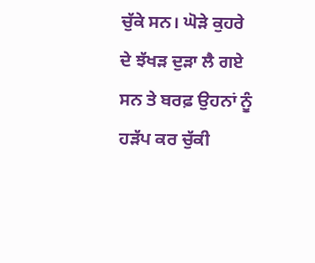ਚੁੱਕੇ ਸਨ। ਘੋੜੇ ਕੁਹਰੇ ਦੇ ਝੱਖੜ ਦੁੜਾ ਲੈ ਗਏ ਸਨ ਤੇ ਬਰਫ਼ ਉਹਨਾਂ ਨੂੰ ਹੜੱਪ ਕਰ ਚੁੱਕੀ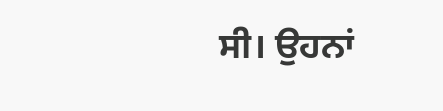ਸੀ। ਉਹਨਾਂ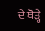ਦੇ ਥੋੜ੍ਹੇ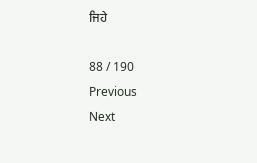ਜਿਹੇ

88 / 190
Previous
Next